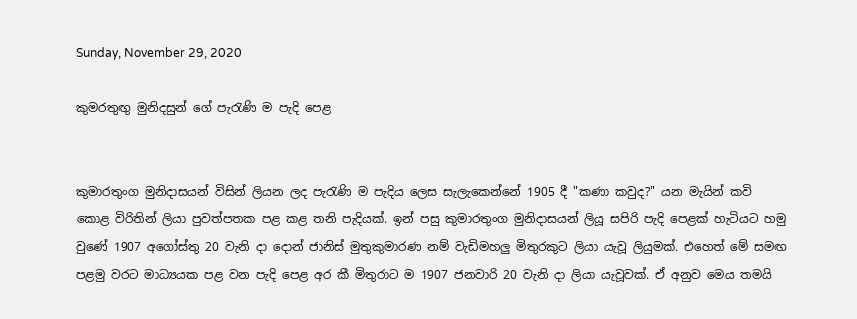Sunday, November 29, 2020

කුමරතුඟු මුනිදසුන් ගේ පැරැණි ම පැදි පෙළ


කුමාරතුංග මුනිදාසයන් විසින් ලියන ලද පැරැණි ම පැදිය ලෙස සැලැකෙන්නේ 1905 දී "කණා කවුද?" යන මැයින් කවි කොළ විරිතින් ලියා පුවත්පතක පළ කළ තනි පැදියක්. ඉන් පසු කුමාරතුංග මුනිදාසයන් ලියූ සපිරි පැදි පෙළක් හැටියට හමු වුණේ 1907 අගෝස්තු 20 වැනි දා දොන් ජානිස් මුතුකුමාරණ නම් වැඩිමහලු මිතුරකුට ලියා යැවූ ලියුමක්. එහෙත් මේ සමඟ පළමු වරට මාධ්‍යයක පළ වන පැදි පෙළ අර කී මිතුරාට ම 1907 ජනවාරි 20 වැනි දා ලියා යැවූවක්. ඒ අනුව මෙය තමයි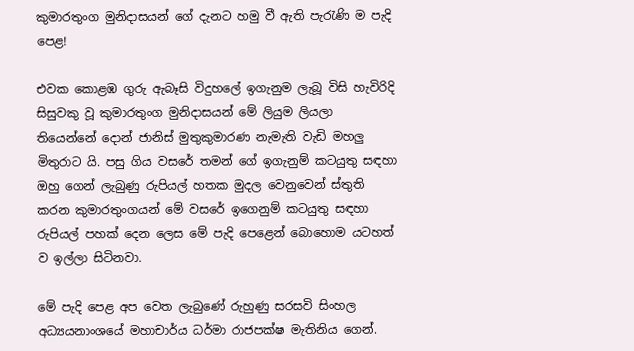කුමාරතුංග මුනිදාසයන් ගේ දැනට හමු වී ඇති පැරැණි ම පැදි පෙළ!

එවක කොළඹ ගුරු ඇබෑසි විදුහලේ ඉගැනුම ලැබූ විසි හැවිරිදි සිසුවකු වූ කුමාරතුංග මුනිදාසයන් මේ ලියුම ලියලා තියෙන්නේ දොන් ජානිස් මුතුකුමාරණ නැමැති වැඩි මහලු මිතුරාට යි. පසු ගිය වසරේ තමන් ගේ ඉගැනුම් කටයුතු සඳහා ඔහු ගෙන් ලැබුණු රුපියල් හතක මුදල වෙනුවෙන් ස්තුති කරන කුමාරතුංගයන් මේ වසරේ ඉගෙනුම් කටයුතු සඳහා රුපියල් පහක් දෙන ලෙස මේ පැදි පෙළෙන් බොහොම යටහත් ව ඉල්ලා සිටිනවා.

මේ පැදි පෙළ අප වෙත ලැබුණේ රුහුණු සරසවි සිංහල අධ්‍යයනාංශයේ මහාචාර්ය ධර්මා රාජපක්ෂ මැතිනිය ගෙන්.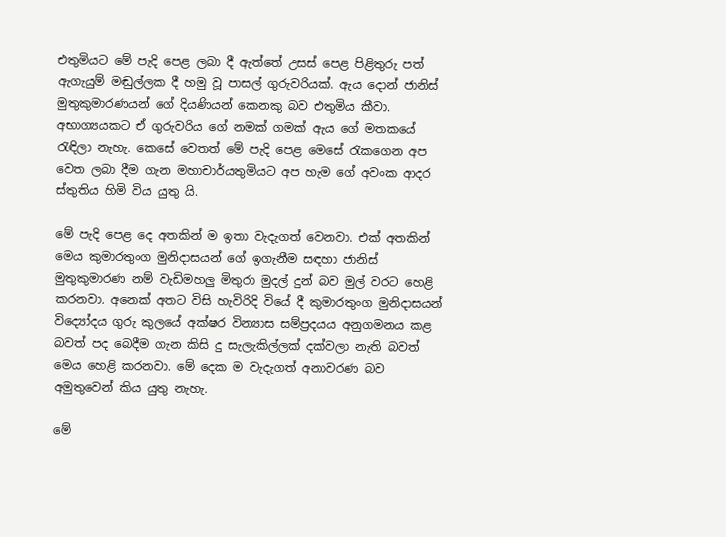එතුමියට මේ පැදි පෙළ ලබා දී ඇත්තේ උසස් පෙළ පිළිතුරු පත් ඇගැයුම් මඬුල්ලක දී හමු වූ පාසල් ගුරුවරියක්. ඇය දොන් ජානිස් මුතුකුමාරණයන් ගේ දියණියන් කෙනකු බව එතුමිය කීවා. අභාග්‍යයකට ඒ ගුරුවරිය ගේ නමක් ගමක් ඇය ගේ මතකයේ රැඳිලා නැහැ. කෙසේ වෙතත් මේ පැදි පෙළ මෙසේ රැකගෙන අප වෙත ලබා දීම ගැන මහාචාර්යතුමියට අප හැම ගේ අවංක ආදර ස්තුතිය හිමි විය යුතු යි.

මේ පැදි පෙළ දෙ අතකින් ම ඉතා වැදැගත් වෙනවා. එක් අතකින් මෙය කුමාරතුංග මුනිදාසයන් ගේ ඉගැනීම සඳහා ජානිස් මුතුකුමාරණ නම් වැඩිමහලු මිතුරා මුදල් දුන් බව මුල් වරට හෙළි කරනවා. අනෙක් අතට විසි හැවිරිදි වියේ දී කුමාරතුංග මුනිදාසයන් විද්‍යෝදය ගුරු කුලයේ අක්ෂර වින්‍යාස සම්ප්‍රදයය අනුගමනය කළ බවත් පද බෙදීම ගැන කිසි දු සැලැකිල්ලක් දක්වලා නැති බවත් මෙය හෙළි කරනවා. මේ දෙක ම වැදැගත් අනාවරණ බව අමුතුවෙන් කිය යුතු නැහැ.

මේ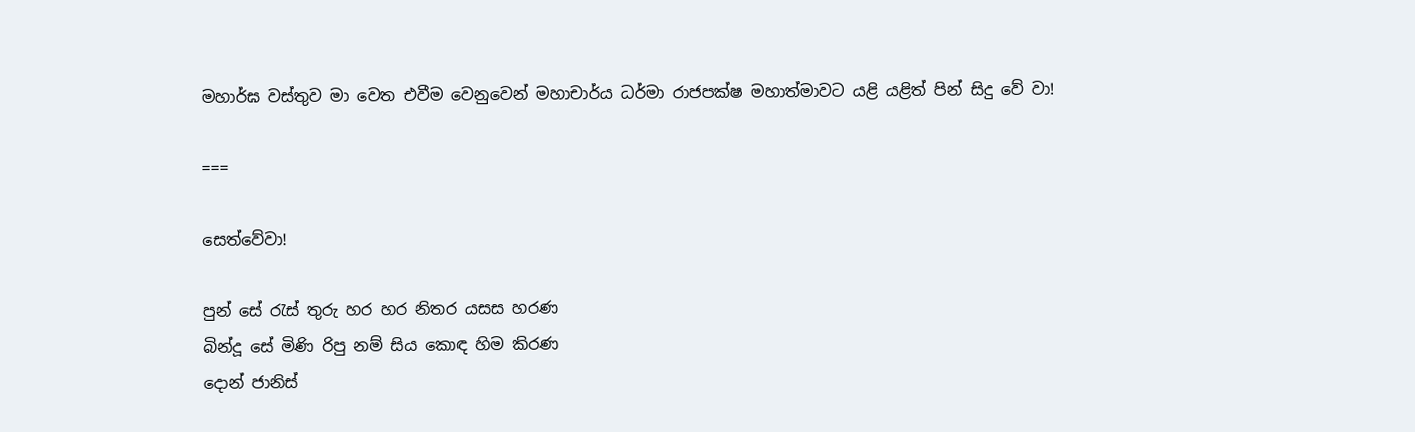මහාර්ඝ වස්තුව මා වෙත එවීම වෙනුවෙන් මහාචාර්ය ධර්මා රාජපක්ෂ මහාත්මාවට යළි යළිත් පින් සිදු වේ වා!

===

සෙත්වේවා!

පුන් සේ රැස් තුරු හර හර නිතර යසස හරණ
බින්දූ සේ මිණි රිපු නම් සිය කොඳ හිම කිරණ
දොන් ජානිස්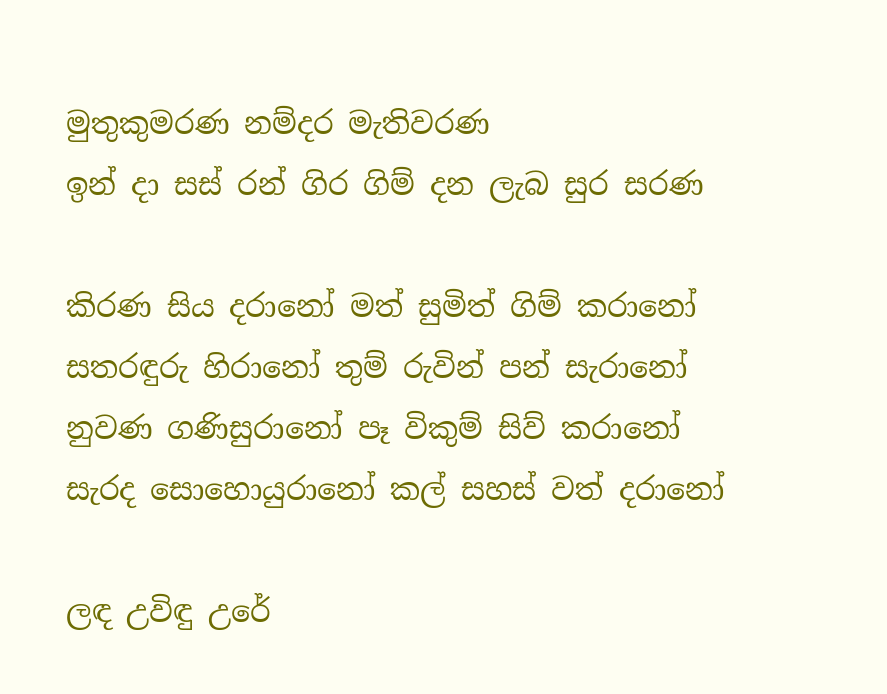මුතුකුමරණ නම්දර මැතිවරණ
ඉන් දා සස් රන් ගිර ගිම් දන ලැබ සුර සරණ

කිරණ සිය දරානෝ මත් සුමිත් ගිම් කරානෝ
සතරඳුරු හිරානෝ තුම් රුවින් පන් සැරානෝ
නුවණ ගණිසුරානෝ පෑ විකුම් සිව් කරානෝ
සැරද සොහොයුරානෝ කල් සහස් වත් දරානෝ

ලඳ උවිඳු උරේ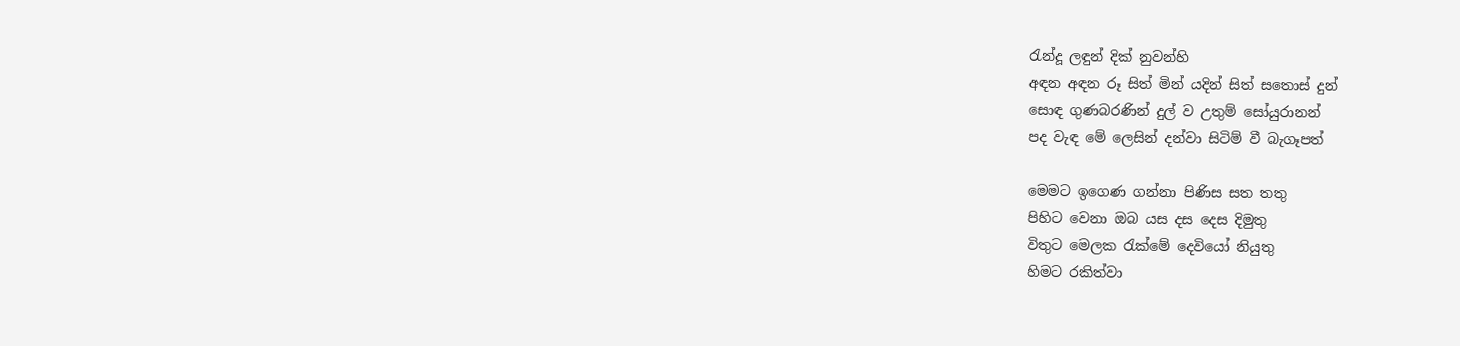රැන්දූ ලඳුන් දික් නුවන්හි
අඳන අඳන රූ සිත් මින් යදින් සිත් සතොස් දුන්
සොඳ ගුණබරණින් දුල් ව උතුම් සෝයුරානන්
පද වැඳ මේ ලෙසින් දන්වා සිටිම් වී බැගෑපත්

මෙමට ඉගෙණ ගන්නා පිණිස සත තතු
පිහිට වෙනා ඔබ යස දස දෙස දිමුතු
විතුට මෙලක රැක්මේ දෙවියෝ නියුතු
හිමට රකිත්වා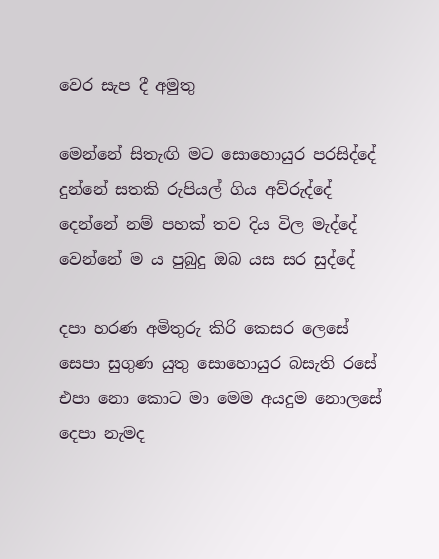වෙර සැප දී අමුතු

මෙන්නේ සිතැඟි මට සොහොයුර පරසිද්දේ
දුන්නේ සතකි රුපියල් ගිය අව්රුද්දේ
දෙන්නේ නම් පහක් තව දිය විල මැද්දේ
වෙන්නේ ම ය පුබුදු ඔබ යස සර සුද්දේ

දපා හරණ අමිතුරු කිරි කෙසර ලෙසේ
සෙපා සුගුණ යුතු සොහොයුර බසැති රසේ
එපා නො කොට මා මෙම අයදුම නොලසේ
දෙපා නැමද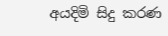අයදිමි සිදු කරණ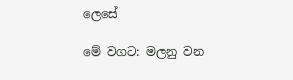ලෙසේ

මේ වගට: මලනු වන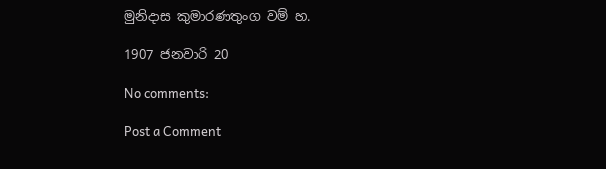මුනිදාස කුමාරණතුංග වම් හ.

1907 ජනවාරි 20

No comments:

Post a Comment